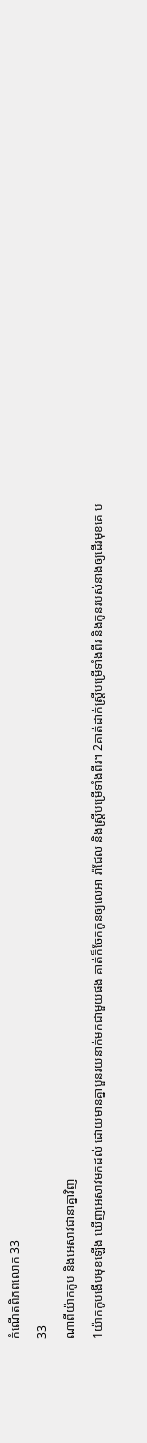កំណើតពិភពលោក 33
33
ណាពីយ៉ាកកូប និងអេសាវជានាគ្នាវិញ
1យ៉ាកកូបងើបមុខឡើង ឃើញអេសាវមកដល់ ដោយមានគ្នាបួនរយនាក់មកជាមួយផង គាត់ក៏ចែកកូនឲ្យលេអា រ៉ាជែល និងស្ត្រីបម្រើទាំងពីរ។ 2គាត់ដាក់ស្ត្រីបម្រើទាំងពីរ និងកូនរបស់នាងឲ្យដើរមុខគេ ប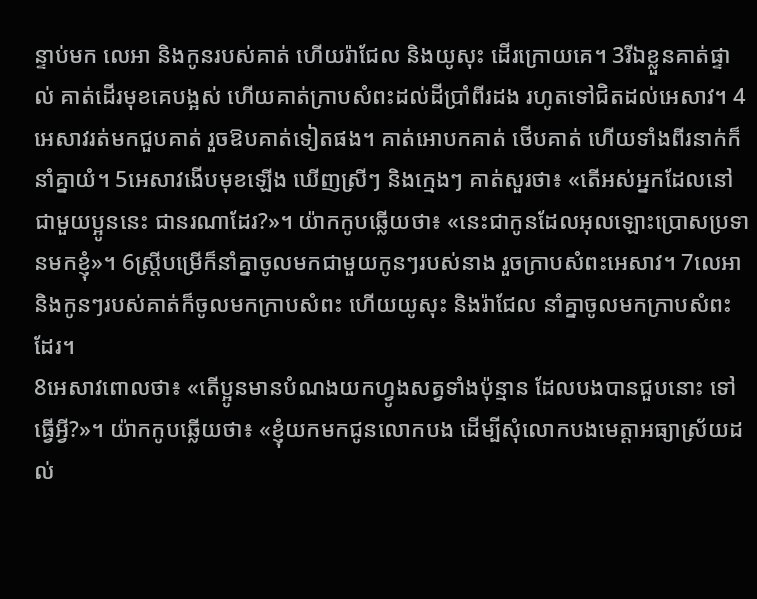ន្ទាប់មក លេអា និងកូនរបស់គាត់ ហើយរ៉ាជែល និងយូសុះ ដើរក្រោយគេ។ 3រីឯខ្លួនគាត់ផ្ទាល់ គាត់ដើរមុខគេបង្អស់ ហើយគាត់ក្រាបសំពះដល់ដីប្រាំពីរដង រហូតទៅជិតដល់អេសាវ។ 4អេសាវរត់មកជួបគាត់ រួចឱបគាត់ទៀតផង។ គាត់អោបកគាត់ ថើបគាត់ ហើយទាំងពីរនាក់ក៏នាំគ្នាយំ។ 5អេសាវងើបមុខឡើង ឃើញស្រីៗ និងក្មេងៗ គាត់សួរថា៖ «តើអស់អ្នកដែលនៅជាមួយប្អូននេះ ជានរណាដែរ?»។ យ៉ាកកូបឆ្លើយថា៖ «នេះជាកូនដែលអុលឡោះប្រោសប្រទានមកខ្ញុំ»។ 6ស្ត្រីបម្រើក៏នាំគ្នាចូលមកជាមួយកូនៗរបស់នាង រួចក្រាបសំពះអេសាវ។ 7លេអា និងកូនៗរបស់គាត់ក៏ចូលមកក្រាបសំពះ ហើយយូសុះ និងរ៉ាជែល នាំគ្នាចូលមកក្រាបសំពះដែរ។
8អេសាវពោលថា៖ «តើប្អូនមានបំណងយកហ្វូងសត្វទាំងប៉ុន្មាន ដែលបងបានជួបនោះ ទៅធ្វើអ្វី?»។ យ៉ាកកូបឆ្លើយថា៖ «ខ្ញុំយកមកជូនលោកបង ដើម្បីសុំលោកបងមេត្តាអធ្យាស្រ័យដល់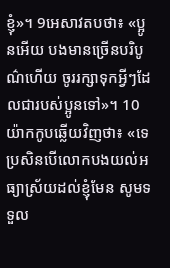ខ្ញុំ»។ 9អេសាវតបថា៖ «ប្អូនអើយ បងមានច្រើនបរិបូណ៌ហើយ ចូររក្សាទុកអ្វីៗដែលជារបស់ប្អូនទៅ»។ 10យ៉ាកកូបឆ្លើយវិញថា៖ «ទេ ប្រសិនបើលោកបងយល់អធ្យាស្រ័យដល់ខ្ញុំមែន សូមទទួល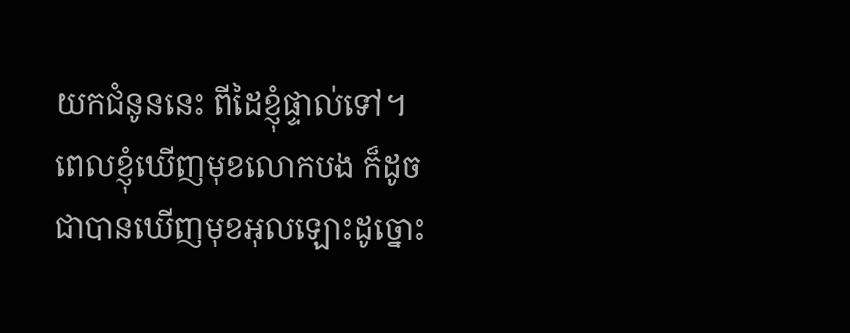យកជំនូននេះ ពីដៃខ្ញុំផ្ទាល់ទៅ។ ពេលខ្ញុំឃើញមុខលោកបង ក៏ដូចជាបានឃើញមុខអុលឡោះដូច្នោះ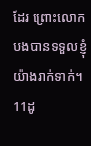ដែរ ព្រោះលោកបងបានទទួលខ្ញុំយ៉ាងរាក់ទាក់។ 11ដូ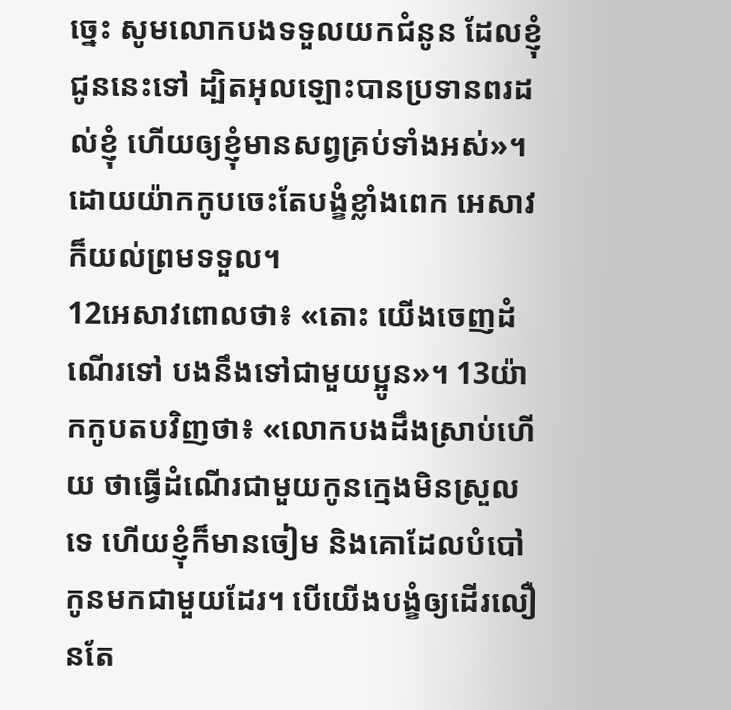ច្នេះ សូមលោកបងទទួលយកជំនូន ដែលខ្ញុំជូននេះទៅ ដ្បិតអុលឡោះបានប្រទានពរដល់ខ្ញុំ ហើយឲ្យខ្ញុំមានសព្វគ្រប់ទាំងអស់»។ ដោយយ៉ាកកូបចេះតែបង្ខំខ្លាំងពេក អេសាវក៏យល់ព្រមទទួល។
12អេសាវពោលថា៖ «តោះ យើងចេញដំណើរទៅ បងនឹងទៅជាមួយប្អូន»។ 13យ៉ាកកូបតបវិញថា៖ «លោកបងដឹងស្រាប់ហើយ ថាធ្វើដំណើរជាមួយកូនក្មេងមិនស្រួលទេ ហើយខ្ញុំក៏មានចៀម និងគោដែលបំបៅកូនមកជាមួយដែរ។ បើយើងបង្ខំឲ្យដើរលឿនតែ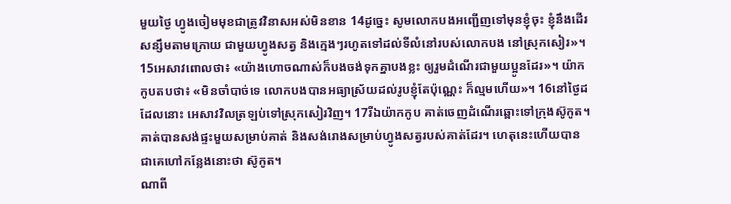មួយថ្ងៃ ហ្វូងចៀមមុខជាត្រូវវិនាសអស់មិនខាន 14ដូច្នេះ សូមលោកបងអញ្ជើញទៅមុនខ្ញុំចុះ ខ្ញុំនឹងដើរសន្សឹមតាមក្រោយ ជាមួយហ្វូងសត្វ និងក្មេងៗរហូតទៅដល់ទីលំនៅរបស់លោកបង នៅស្រុកសៀរ»។ 15អេសាវពោលថា៖ «យ៉ាងហោចណាស់ក៏បងចង់ទុកគ្នាបងខ្លះ ឲ្យរួមដំណើរជាមួយប្អូនដែរ»។ យ៉ាកកូបតបថា៖ «មិនចាំបាច់ទេ លោកបងបានអធ្យាស្រ័យដល់រូបខ្ញុំតែប៉ុណ្ណេះ ក៏ល្មមហើយ»។ 16នៅថ្ងៃដដែលនោះ អេសាវវិលត្រឡប់ទៅស្រុកសៀរវិញ។ 17រីឯយ៉ាកកូប គាត់ចេញដំណើរឆ្ពោះទៅក្រុងស៊ូកូត។ គាត់បានសង់ផ្ទះមួយសម្រាប់គាត់ និងសង់រោងសម្រាប់ហ្វូងសត្វរបស់គាត់ដែរ។ ហេតុនេះហើយបានជាគេហៅកន្លែងនោះថា ស៊ូកូត។
ណាពី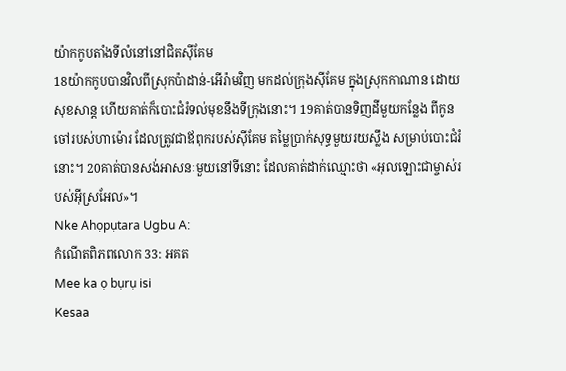យ៉ាកកូបតាំងទីលំនៅនៅជិតស៊ីគែម
18យ៉ាកកូបបានវិលពីស្រុកប៉ាដាន់-អើរ៉ាមវិញ មកដល់ក្រុងស៊ីគែម ក្នុងស្រុកកាណាន ដោយសុខសាន្ត ហើយគាត់ក៏បោះជំរំទល់មុខនឹងទីក្រុងនោះ។ 19គាត់បានទិញដីមួយកន្លែង ពីកូនចៅរបស់ហាម៉ោរ ដែលត្រូវជាឪពុករបស់ស៊ីគែម តម្លៃប្រាក់សុទ្ធមួយរយស្លឹង សម្រាប់បោះជំរំនោះ។ 20គាត់បានសង់អាសនៈមួយនៅទីនោះ ដែលគាត់ដាក់ឈ្មោះថា «អុលឡោះជាម្ចាស់របស់អ៊ីស្រអែល»។
Nke Ahọpụtara Ugbu A:
កំណើតពិភពលោក 33: អគត
Mee ka ọ bụrụ isi
Kesaa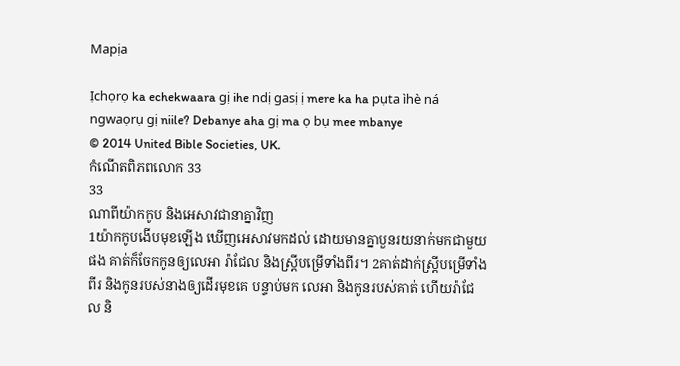Mapịa

Ịchọrọ ka echekwaara gị ihe ndị gasị ị mere ka ha pụta ìhè ná ngwaọrụ gị niile? Debanye aha gị ma ọ bụ mee mbanye
© 2014 United Bible Societies, UK.
កំណើតពិភពលោក 33
33
ណាពីយ៉ាកកូប និងអេសាវជានាគ្នាវិញ
1យ៉ាកកូបងើបមុខឡើង ឃើញអេសាវមកដល់ ដោយមានគ្នាបួនរយនាក់មកជាមួយផង គាត់ក៏ចែកកូនឲ្យលេអា រ៉ាជែល និងស្ត្រីបម្រើទាំងពីរ។ 2គាត់ដាក់ស្ត្រីបម្រើទាំងពីរ និងកូនរបស់នាងឲ្យដើរមុខគេ បន្ទាប់មក លេអា និងកូនរបស់គាត់ ហើយរ៉ាជែល និ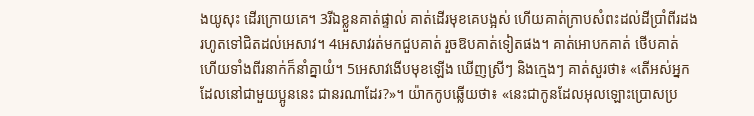ងយូសុះ ដើរក្រោយគេ។ 3រីឯខ្លួនគាត់ផ្ទាល់ គាត់ដើរមុខគេបង្អស់ ហើយគាត់ក្រាបសំពះដល់ដីប្រាំពីរដង រហូតទៅជិតដល់អេសាវ។ 4អេសាវរត់មកជួបគាត់ រួចឱបគាត់ទៀតផង។ គាត់អោបកគាត់ ថើបគាត់ ហើយទាំងពីរនាក់ក៏នាំគ្នាយំ។ 5អេសាវងើបមុខឡើង ឃើញស្រីៗ និងក្មេងៗ គាត់សួរថា៖ «តើអស់អ្នកដែលនៅជាមួយប្អូននេះ ជានរណាដែរ?»។ យ៉ាកកូបឆ្លើយថា៖ «នេះជាកូនដែលអុលឡោះប្រោសប្រ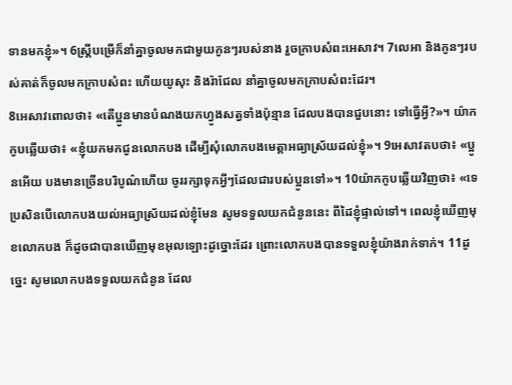ទានមកខ្ញុំ»។ 6ស្ត្រីបម្រើក៏នាំគ្នាចូលមកជាមួយកូនៗរបស់នាង រួចក្រាបសំពះអេសាវ។ 7លេអា និងកូនៗរបស់គាត់ក៏ចូលមកក្រាបសំពះ ហើយយូសុះ និងរ៉ាជែល នាំគ្នាចូលមកក្រាបសំពះដែរ។
8អេសាវពោលថា៖ «តើប្អូនមានបំណងយកហ្វូងសត្វទាំងប៉ុន្មាន ដែលបងបានជួបនោះ ទៅធ្វើអ្វី?»។ យ៉ាកកូបឆ្លើយថា៖ «ខ្ញុំយកមកជូនលោកបង ដើម្បីសុំលោកបងមេត្តាអធ្យាស្រ័យដល់ខ្ញុំ»។ 9អេសាវតបថា៖ «ប្អូនអើយ បងមានច្រើនបរិបូណ៌ហើយ ចូររក្សាទុកអ្វីៗដែលជារបស់ប្អូនទៅ»។ 10យ៉ាកកូបឆ្លើយវិញថា៖ «ទេ ប្រសិនបើលោកបងយល់អធ្យាស្រ័យដល់ខ្ញុំមែន សូមទទួលយកជំនូននេះ ពីដៃខ្ញុំផ្ទាល់ទៅ។ ពេលខ្ញុំឃើញមុខលោកបង ក៏ដូចជាបានឃើញមុខអុលឡោះដូច្នោះដែរ ព្រោះលោកបងបានទទួលខ្ញុំយ៉ាងរាក់ទាក់។ 11ដូច្នេះ សូមលោកបងទទួលយកជំនូន ដែល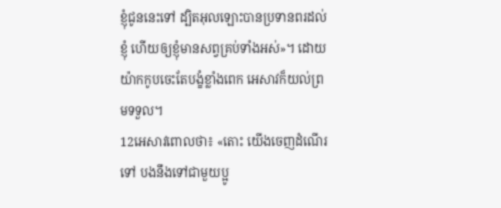ខ្ញុំជូននេះទៅ ដ្បិតអុលឡោះបានប្រទានពរដល់ខ្ញុំ ហើយឲ្យខ្ញុំមានសព្វគ្រប់ទាំងអស់»។ ដោយយ៉ាកកូបចេះតែបង្ខំខ្លាំងពេក អេសាវក៏យល់ព្រមទទួល។
12អេសាវពោលថា៖ «តោះ យើងចេញដំណើរទៅ បងនឹងទៅជាមួយប្អូ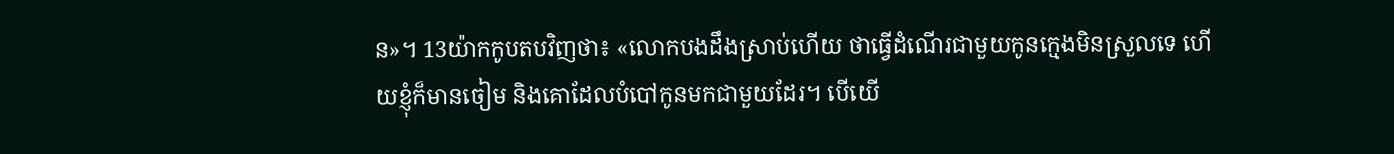ន»។ 13យ៉ាកកូបតបវិញថា៖ «លោកបងដឹងស្រាប់ហើយ ថាធ្វើដំណើរជាមួយកូនក្មេងមិនស្រួលទេ ហើយខ្ញុំក៏មានចៀម និងគោដែលបំបៅកូនមកជាមួយដែរ។ បើយើ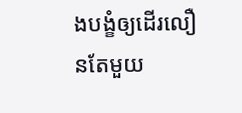ងបង្ខំឲ្យដើរលឿនតែមួយ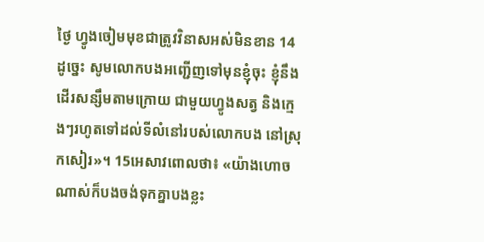ថ្ងៃ ហ្វូងចៀមមុខជាត្រូវវិនាសអស់មិនខាន 14ដូច្នេះ សូមលោកបងអញ្ជើញទៅមុនខ្ញុំចុះ ខ្ញុំនឹងដើរសន្សឹមតាមក្រោយ ជាមួយហ្វូងសត្វ និងក្មេងៗរហូតទៅដល់ទីលំនៅរបស់លោកបង នៅស្រុកសៀរ»។ 15អេសាវពោលថា៖ «យ៉ាងហោចណាស់ក៏បងចង់ទុកគ្នាបងខ្លះ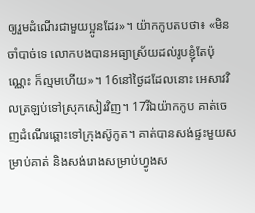ឲ្យរួមដំណើរជាមួយប្អូនដែរ»។ យ៉ាកកូបតបថា៖ «មិនចាំបាច់ទេ លោកបងបានអធ្យាស្រ័យដល់រូបខ្ញុំតែប៉ុណ្ណេះ ក៏ល្មមហើយ»។ 16នៅថ្ងៃដដែលនោះ អេសាវវិលត្រឡប់ទៅស្រុកសៀរវិញ។ 17រីឯយ៉ាកកូប គាត់ចេញដំណើរឆ្ពោះទៅក្រុងស៊ូកូត។ គាត់បានសង់ផ្ទះមួយសម្រាប់គាត់ និងសង់រោងសម្រាប់ហ្វូងស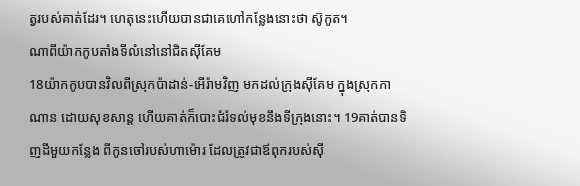ត្វរបស់គាត់ដែរ។ ហេតុនេះហើយបានជាគេហៅកន្លែងនោះថា ស៊ូកូត។
ណាពីយ៉ាកកូបតាំងទីលំនៅនៅជិតស៊ីគែម
18យ៉ាកកូបបានវិលពីស្រុកប៉ាដាន់-អើរ៉ាមវិញ មកដល់ក្រុងស៊ីគែម ក្នុងស្រុកកាណាន ដោយសុខសាន្ត ហើយគាត់ក៏បោះជំរំទល់មុខនឹងទីក្រុងនោះ។ 19គាត់បានទិញដីមួយកន្លែង ពីកូនចៅរបស់ហាម៉ោរ ដែលត្រូវជាឪពុករបស់ស៊ី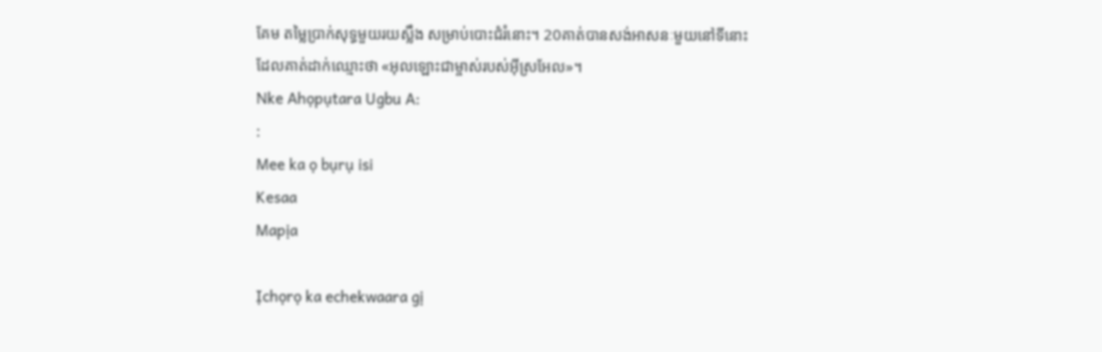គែម តម្លៃប្រាក់សុទ្ធមួយរយស្លឹង សម្រាប់បោះជំរំនោះ។ 20គាត់បានសង់អាសនៈមួយនៅទីនោះ ដែលគាត់ដាក់ឈ្មោះថា «អុលឡោះជាម្ចាស់របស់អ៊ីស្រអែល»។
Nke Ahọpụtara Ugbu A:
:
Mee ka ọ bụrụ isi
Kesaa
Mapịa

Ịchọrọ ka echekwaara gị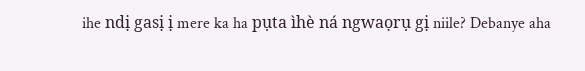ihe ndị gasị ị mere ka ha pụta ìhè ná ngwaọrụ gị niile? Debanye aha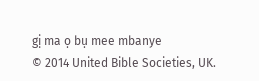gị ma ọ bụ mee mbanye
© 2014 United Bible Societies, UK.